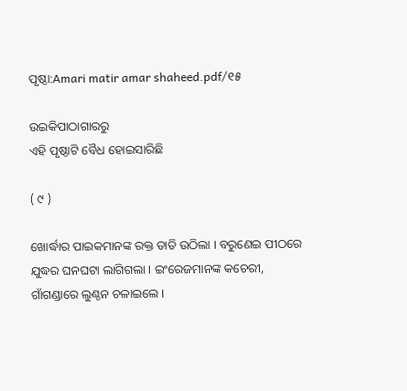ପୃଷ୍ଠା:Amari matir amar shaheed.pdf/୧୫

ଉଇକିପାଠାଗାର‌ରୁ
ଏହି ପୃଷ୍ଠାଟି ବୈଧ ହୋଇସାରିଛି

( ୯ )

ଖୋର୍ଦ୍ଧାର ପାଇକମାନଙ୍କ ରକ୍ତ ତାତି ଉଠିଲା । ବରୁଣେଇ ପୀଠରେ ଯୁଦ୍ଧର ଘନଘଟା ଲାଗିଗଲା । ଇଂରେଜମାନଙ୍କ କଚେରୀ, ଗାଁଗଣ୍ଡାରେ ଲୁଣ୍ଠନ ଚଳାଇଲେ ।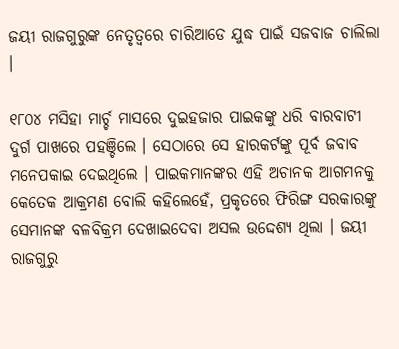ଜୟୀ ରାଜଗୁରୁଙ୍କ ନେତୃତ୍ୱରେ ଚାରିଆଡେ ଯୁଦ୍ଧ ପାଇଁ ସଜବାଜ ଚାଲିଲା ।

୧୮୦୪ ମସିହା ମାର୍ଚ୍ଚ ମାସରେ ଦୁଇହଜାର ପାଇକଙ୍କୁ ଧରି ବାରବାଟୀ ଦୁର୍ଗ ପାଖରେ ପହଞ୍ଚିଲେ । ସେଠାରେ ସେ ହାରକର୍ଟଙ୍କୁ ପୂର୍ବ ଜବାବ ମନେପକାଇ ଦେଇଥିଲେ । ପାଇକମାନଙ୍କର ଏହି ଅଚାନକ ଆଗମନକୁ କେତେକ ଆକ୍ରମଣ ବୋଲି କହିଲେହେଁ, ପ୍ରକୃତରେ ଫିରିଙ୍ଗ ସରକାରଙ୍କୁ ସେମାନଙ୍କ ବଳବିକ୍ରମ ଦେଖାଇଦେବା ଅସଲ ଉଦ୍ଦେଶ୍ୟ ଥିଲା । ଜୟୀ ରାଜଗୁରୁ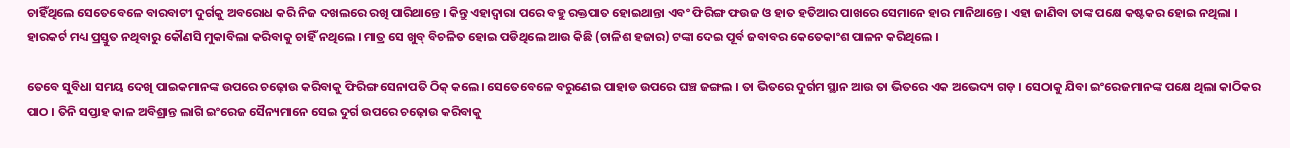ଚାହିଁଥିଲେ ସେତେବେଳେ ବାରବାଟୀ ଦୁର୍ଗକୁ ଅବରୋଧ କରି ନିଜ ଦଖଲରେ ରଖି ପାରିଥାନ୍ତେ । କିନ୍ତୁ ଏହାଦ୍ୱାରା ପରେ ବହୁ ରକ୍ତପାତ ହୋଇଥାନ୍ତା ଏବଂ ଫିରିଙ୍ଗ ଫଉଜ ଓ ହାତ ହତିଆର ପାଖରେ ସେମାନେ ହାର ମାନିଥାନ୍ତେ । ଏହା ଜାଣିବା ତାଙ୍କ ପକ୍ଷେ କଷ୍ଟକର ହୋଇ ନଥିଲା । ହାରକର୍ଟ ମଧ୍ୟ ପ୍ରସ୍ତୁତ ନଥିବାରୁ କୌଣସି ମୁକାବିଲା କରିବାକୁ ଚାହିଁ ନଥିଲେ । ମାତ୍ର ସେ ଖୁବ୍ ବିଚଳିତ ହୋଇ ପଡିଥିଲେ ଆଉ କିଛି (ଚାଳିଶ ହଜାର) ଟଙ୍କା ଦେଇ ପୂର୍ବ ଜବାବର କେତେକାଂଶ ପାଳନ କରିଥିଲେ ।

ତେବେ ସୁବିଧା ସମୟ ଦେଖି ପାଇକମାନଙ୍କ ଉପରେ ଚଢ଼ୋଉ କରିବାକୁ ଫିରିଙ୍ଗ ସେନାପତି ଠିକ୍ କଲେ। ସେତେବେଳେ ବରୁଣେଇ ପାହାଡ ଉପରେ ଘଞ୍ଚ ଜଙ୍ଗଲ । ତା ଭିତରେ ଦୁର୍ଗମ ସ୍ଥାନ ଆଉ ତା ଭିତରେ ଏକ ଅଭେଦ୍ୟ ଗଡ଼ । ସେଠାକୁ ଯିବା ଇଂରେଜମାନଙ୍କ ପକ୍ଷେ ଥିଲା କାଠିକର ପାଠ । ତିନି ସପ୍ତାହ କାଳ ଅବିଶ୍ରାନ୍ତ ଲାଗି ଇଂରେଜ ସୈନ୍ୟମାନେ ସେଇ ଦୁର୍ଗ ଉପରେ ଚଢ଼ୋଉ କରିବାକୁ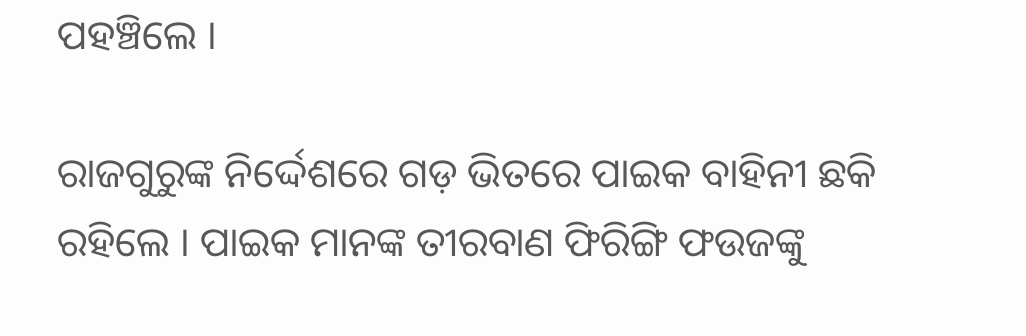ପହଞ୍ଚିଲେ ।

ରାଜଗୁରୁଙ୍କ ନିର୍ଦ୍ଦେଶରେ ଗଡ଼ ଭିତରେ ପାଇକ ବାହିନୀ ଛକି ରହିଲେ । ପାଇକ ମାନଙ୍କ ତୀରବାଣ ଫିରିଙ୍ଗି ଫଉଜଙ୍କୁ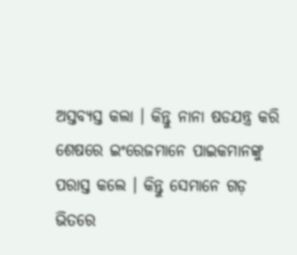ଅସ୍ତବ୍ୟସ୍ତ କଲା । କିନ୍ତୁ ନାନା ଷଡଯନ୍ତ୍ର କରି ଶେଷରେ ଇଂରେଜମାନେ ପାଇକମାନଙ୍କୁ ପରାସ୍ତ କଲେ । କିନ୍ତୁ ସେମାନେ ଗଡ଼ ଭିତରେ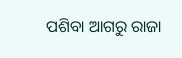ପଶିବା ଆଗରୁ ରାଜା